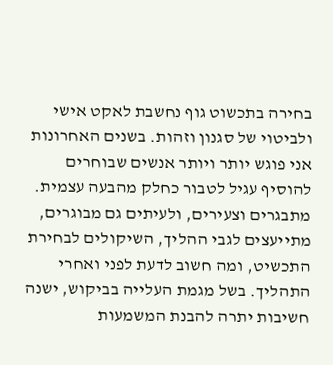בחירה בתכשוט גוף נחשבת לאקט אישי ולביטוי של סגנון וזהות. בשנים האחרונות אני פוגש יותר ויותר אנשים שבוחרים להוסיף עגיל לטבור כחלק מהבעה עצמית. מתבגרים וצעירים, ולעיתים גם מבוגרים, מתייעצים לגבי ההליך, השיקולים לבחירת התכשיט, ומה חשוב לדעת לפני ואחרי התהליך. בשל מגמת העלייה בביקוש, ישנה חשיבות יתרה להבנת המשמעות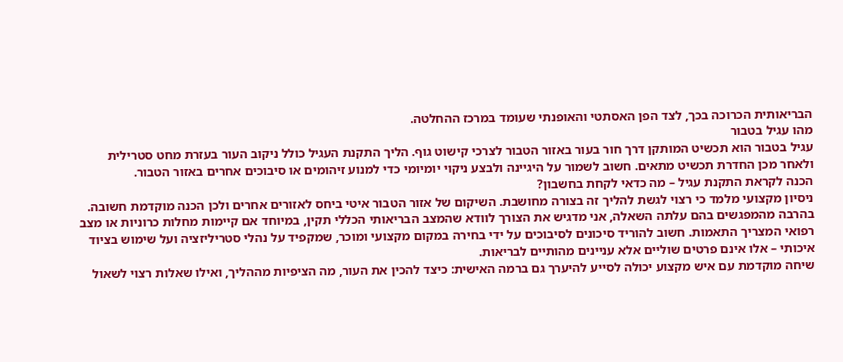הבריאותית הכרוכה בכך, לצד הפן האסתטי והאופנתי שעומד במרכז ההחלטה.
מהו עגיל בטבור
עגיל בטבור הוא תכשיט המותקן דרך חור בעור באזור הטבור לצרכי קישוט גוף. הליך התקנת העגיל כולל ניקוב העור בעזרת מחט סטרילית ולאחר מכן החדרת תכשיט מתאים. חשוב לשמור על היגיינה ולבצע ניקוי יומיומי כדי למנוע זיהומים או סיבוכים אחרים באזור הטבור.
הכנה לקראת התקנת עגיל – מה כדאי לקחת בחשבון?
ניסיון מקצועי מלמד כי רצוי לגשת להליך זה בצורה מחושבת. השיקום של אזור הטבור איטי ביחס לאזורים אחרים ולכן הכנה מוקדמת חשובה. בהרבה מהמפגשים בהם עלתה השאלה, אני מדגיש את הצורך לוודא שהמצב הבריאותי הכללי תקין, במיוחד אם קיימות מחלות כרוניות או מצב רפואי המצריך התאמות. חשוב להוריד סיכונים לסיבוכים על ידי בחירה במקום מקצועי ומוכר, שמקפיד על נהלי סטריליזציה ועל שימוש בציוד איכותי – אלו אינם פרטים שוליים אלא עניינים מהותיים לבריאות.
שיחה מוקדמת עם איש מקצוע יכולה לסייע להיערך גם ברמה האישית: כיצד להכין את העור, מה הציפיות מההליך, ואילו שאלות רצוי לשאול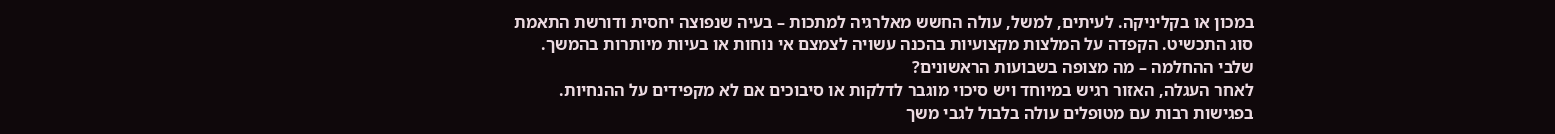במכון או בקליניקה. לעיתים, למשל, עולה החשש מאלרגיה למתכות – בעיה שנפוצה יחסית ודורשת התאמת סוג התכשיט. הקפדה על המלצות מקצועיות בהכנה עשויה לצמצם אי נוחות או בעיות מיותרות בהמשך.
שלבי ההחלמה – מה מצופה בשבועות הראשונים?
לאחר העגלה, האזור רגיש במיוחד ויש סיכוי מוגבר לדלקות או סיבוכים אם לא מקפידים על ההנחיות. בפגישות רבות עם מטופלים עולה בלבול לגבי משך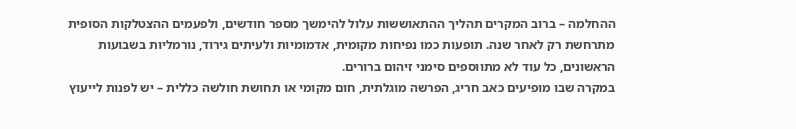ההחלמה – ברוב המקרים תהליך ההתאוששות עלול להימשך מספר חודשים, ולפעמים ההצטלקות הסופית מתרחשת רק לאחר שנה. תופעות כמו נפיחות מקומית, אדמומיות ולעיתים גירוד, נורמליות בשבועות הראשונים, כל עוד לא מתווספים סימני זיהום ברורים.
במקרה שבו מופיעים כאב חריג, הפרשה מוגלתית, חום מקומי או תחושת חולשה כללית – יש לפנות לייעוץ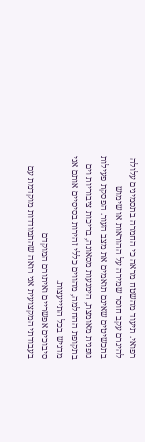רפואי. תיעוד מהשטח מראה כי החמרה בתסמינים עלולה להיגרם עקב חוסר שמירה על ההוראות או שימוש בתכשיטים שאינם תואמים את מצב העור. הפסקת פעילות גופנית מאומצת, הימנעות מסאונה, בריכות ציבוריות וים בתקופת ההחלמה, מהווים כללי זהירות בסיסיים אותם אני מדגיש בכל התייעצות.
סיבוכים אפשריים ואיתורם המוקדם
בעבודתי המקצועית אני רואה שהתמודדות מוקדמת עם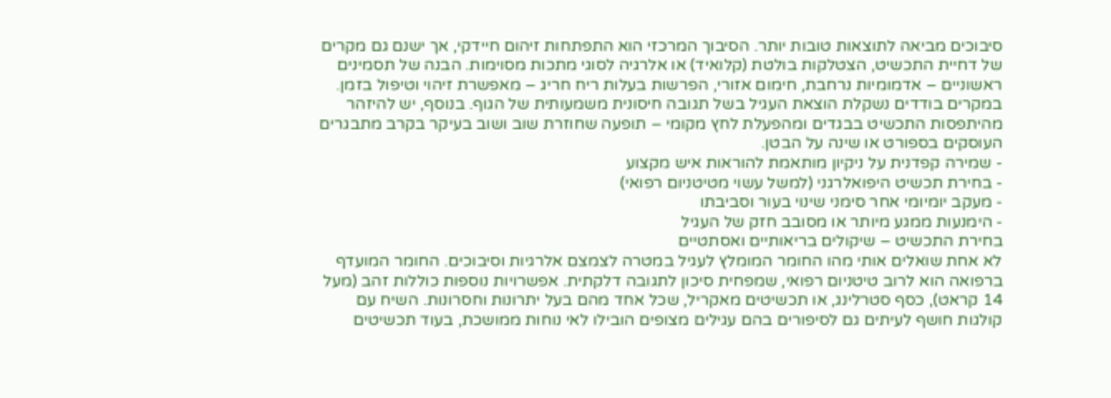סיבוכים מביאה לתוצאות טובות יותר. הסיבוך המרכזי הוא התפתחות זיהום חיידקי, אך ישנם גם מקרים של דחיית התכשיט, הצטלקות בולטת (קלואיד) או אלרגיה לסוגי מתכות מסוימות. הבנה של תסמינים ראשוניים – אדמומיות נרחבת, חימום אזורי, הפרשות בעלות ריח חריג – מאפשרת זיהוי וטיפול בזמן.
במקרים בודדים נשקלת הוצאת העגיל בשל תגובה חיסונית משמעותית של הגוף. בנוסף, יש להיזהר מהיתפסות התכשיט בבגדים ומהפעלת לחץ מקומי – תופעה שחוזרת שוב ושוב בעיקר בקרב מתבגרים העוסקים בספורט או שינה על הבטן.
- שמירה קפדנית על ניקיון מותאמת להוראות איש מקצוע
- בחירת תכשיט היפואלרגני (למשל עשוי מטיטניום רפואי)
- מעקב יומיומי אחר סימני שינוי בעור וסביבתו
- הימנעות ממגע מיותר או מסובב חזק של העגיל
בחירת התכשיט – שיקולים בריאותיים ואסתטיים
לא אחת שואלים אותי מהו החומר המומלץ לעגיל במטרה לצמצם אלרגיות וסיבוכים. החומר המועדף ברפואה הוא לרוב טיטניום רפואי, שמפחית סיכון לתגובה דלקתית. אפשרויות נוספות כוללות זהב (מעל 14 קראט), כסף סטרלינג, או תכשיטים מאקריל, שכל אחד מהם בעל יתרונות וחסרונות. השיח עם קולגות חושף לעיתים גם לסיפורים בהם עגילים מצופים הובילו לאי נוחות ממושכת, בעוד תכשיטים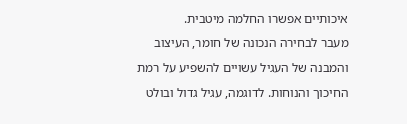איכותיים אפשרו החלמה מיטבית.
מעבר לבחירה הנכונה של חומר, העיצוב והמבנה של העגיל עשויים להשפיע על רמת החיכוך והנוחות. לדוגמה, עגיל גדול ובולט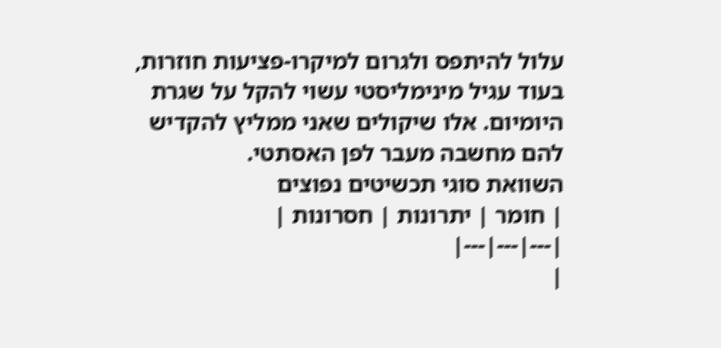עלול להיתפס ולגרום למיקרו-פציעות חוזרות, בעוד עגיל מינימליסטי עשוי להקל על שגרת היומיום. אלו שיקולים שאני ממליץ להקדיש להם מחשבה מעבר לפן האסתטי.
השוואת סוגי תכשיטים נפוצים
| חומר | יתרונות | חסרונות |
|---|---|---|
|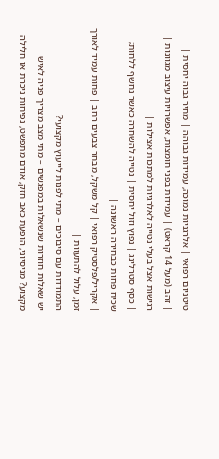טיטניום רפואי | אלרגניות נמוכה, עמידות גבוהה | מחיר גבוה יחסית |
| זהב (מעל 14 קראט) | עמידות בפני חומצות, אפשרויות עיצוב מגוונות | רגישות אצל בעלי נטייה לאלרגיות למתכות אצילות |
| כסף סטרלינג | נפוץ וזול יחסית | נטייה להשחרה כאשר נחשף ללחות; שכיח פחות כבחירה ראשונה |
| אקריל/פלסטיק רפואי | קל משקל, מבחר צבעים רחב | פחות עמיד לאורך זמן, עלול להתעוות |
התמודדות עם סיבוכים – מתי לפנות לייעוץ מקצועי?
יש שאלות חוזרות שנשאלות במפגשים – מתי מצב מצריך פניה לאיש מקצוע? מניסיוני, הופעת כאב חזק, אודם מתפשט, נפיחות ניכרת או חלילה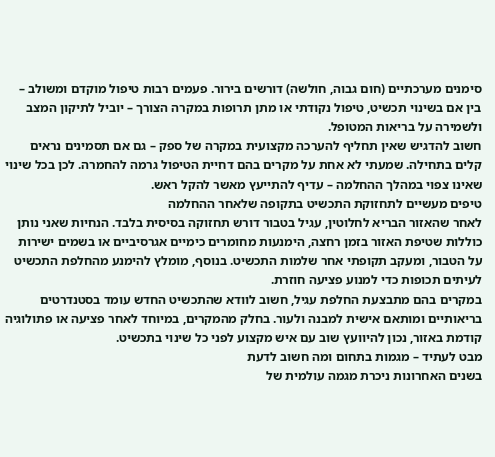סימנים מערכתיים (חום גבוה, חולשה) דורשים בירור. פעמים רבות טיפול מוקדם ומשולב – בין אם בשינוי תכשיט, טיפול נקודתי או מתן תרופות במקרה הצורך – יוביל לתיקון המצב ולשמירה על בריאות המטופל.
חשוב להדגיש שאין תחליף להערכה מקצועית במקרה של ספק – גם אם תסמינים נראים קלים בתחילה. שמעתי לא אחת על מקרים בהם דחיית הטיפול גרמה להחמרה. לכן בכל שינוי שאינו צפוי במהלך ההחלמה – עדיף להתייעץ מאשר להקל ראש.
טיפים מעשיים לתחזוקת התכשיט בתקופה שלאחר ההחלמה
לאחר שהאזור הבריא לחלוטין, עגיל בטבור דורש תחזוקה בסיסית בלבד. הנחיות שאני נותן כוללות שטיפת האזור בזמן רחצה, הימנעות מחומרים כימיים אגרסיביים או בשמים ישירות על הטבור, ומעקב תקופתי אחר שלמות התכשיט. בנוסף, מומלץ להימנע מהחלפת התכשיט לעיתים תכופות כדי למנוע פציעה חוזרת.
במקרים בהם מתבצעת החלפת עגיל, חשוב לוודא שהתכשיט החדש עומד בסטנדרטים בריאותיים ומותאם אישית למבנה ולעור. בחלק מהמקרים, במיוחד לאחר פציעה או פתולוגיה קודמת באזור, נכון להיוועץ שוב עם איש מקצוע לפני כל שינוי בתכשיט.
מבט לעתיד – מגמות בתחום ומה חשוב לדעת
בשנים האחרונות ניכרת מגמה עולמית של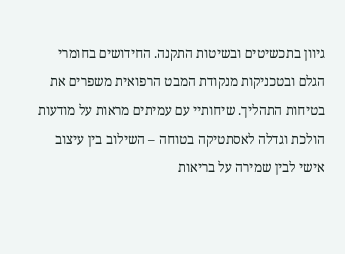גיוון בתכשיטים ובשיטות התקנה. החידושים בחומרי הגלם ובטכניקות מנקודת המבט הרפואית משפרים את בטיחות התהליך. שיחותיי עם עמיתים מראות על מודעות הולכת וגדלה לאסתטיקה בטוחה – השילוב בין עיצוב אישי לבין שמירה על בריאות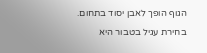הגוף הופך לאבן יסוד בתחום.
בחירת עגיל בטבור היא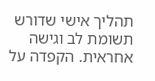תהליך אישי שדורש תשומת לב וגישה אחראית. הקפדה על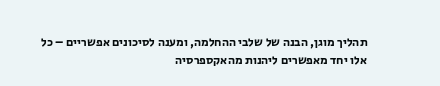תהליך מוגן, הבנה של שלבי ההחלמה, ומענה לסיכונים אפשריים – כל אלו יחד מאפשרים ליהנות מהאקספרסיה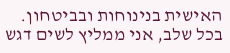האישית בנינוחות ובביטחון. בכל שלב, אני ממליץ לשים דגש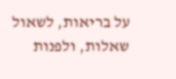על בריאות, לשאול שאלות, ולפנות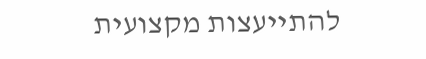להתייעצות מקצועית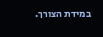במידת הצורך.